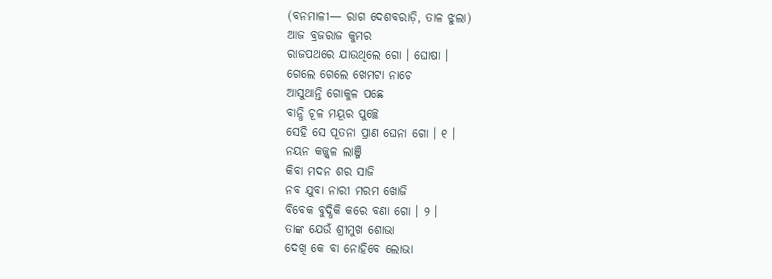(ବନମାଳୀ— ରାଗ ଦେଶବରାଡ଼ି, ତାଳ ଝୁଲା)
ଆଜ ବ୍ରଜରାଜ କୁମର
ରାଜପଥରେ ଯାଉଥିଲେ ଗୋ । ଘୋଷା ।
ଗେଲେ ଗେଲେ ଖେମଟା ନାଚେ
ଆସୁଥାନ୍ତି ଗୋକୁଳ ପଛେ
ବାନ୍ଧି ଚୂଳ ମୟୂର ପୁଚ୍ଛେ
ସେହି ସେ ପୂତନା ପ୍ରାଣ ଘେନା ଗୋ । ୧ ।
ନୟନ କଜ୍ଜ୍ୱଳ ଲାଞ୍ଜି
କିବା ମଦନ ଶର ସାଜି
ନବ ଯୁବା ନାରୀ ମରମ ଖୋଜି
ବିବେକ ବୁଦ୍ଧିକି କରେ ବଣା ଗୋ । ୨ ।
ତାଙ୍କ ଯେଉଁ ଶ୍ରୀମୁଖ ଶୋଭା
ଦେଖି କେ ବା ନୋହିବେ ଲୋଭା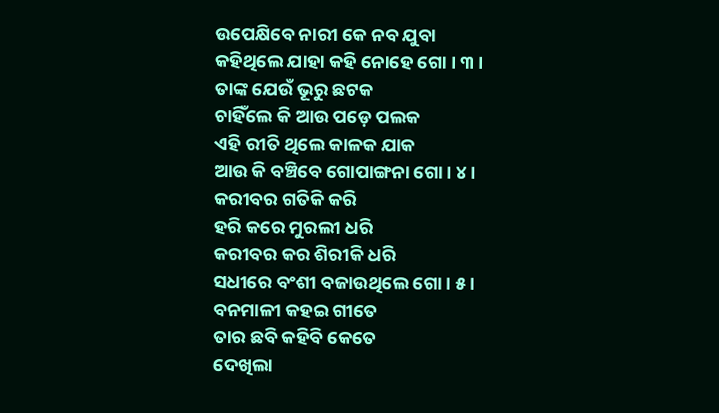ଉପେକ୍ଷିବେ ନାରୀ କେ ନବ ଯୁବା
କହିଥିଲେ ଯାହା କହି ନୋହେ ଗୋ । ୩ ।
ତାଙ୍କ ଯେଉଁ ଭୂରୁ ଛଟକ
ଚାହିଁଲେ କି ଆଉ ପଡ଼େ ପଲକ
ଏହି ରୀତି ଥିଲେ କାଳକ ଯାକ
ଆଉ କି ବଞ୍ଚିବେ ଗୋପାଙ୍ଗନା ଗୋ । ୪ ।
କରୀବର ଗତିକି କରି
ହରି କରେ ମୁରଲୀ ଧରି
କରୀବର କର ଶିରୀକି ଧରି
ସଧୀରେ ବଂଶୀ ବଜାଉଥିଲେ ଗୋ । ୫ ।
ବନମାଳୀ କହଇ ଗୀତେ
ତାର ଛବି କହିବି କେତେ
ଦେଖିଲା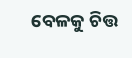ବେଳକୁ ଚିତ୍ତ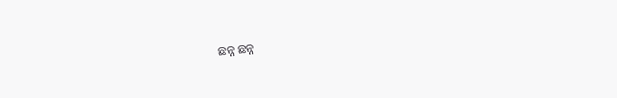ଛନ୍ନ ଛନ୍ନ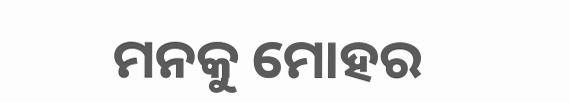ମନକୁ ମୋହର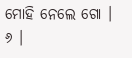ମୋହି ନେଲେ ଗୋ । ୬ ।